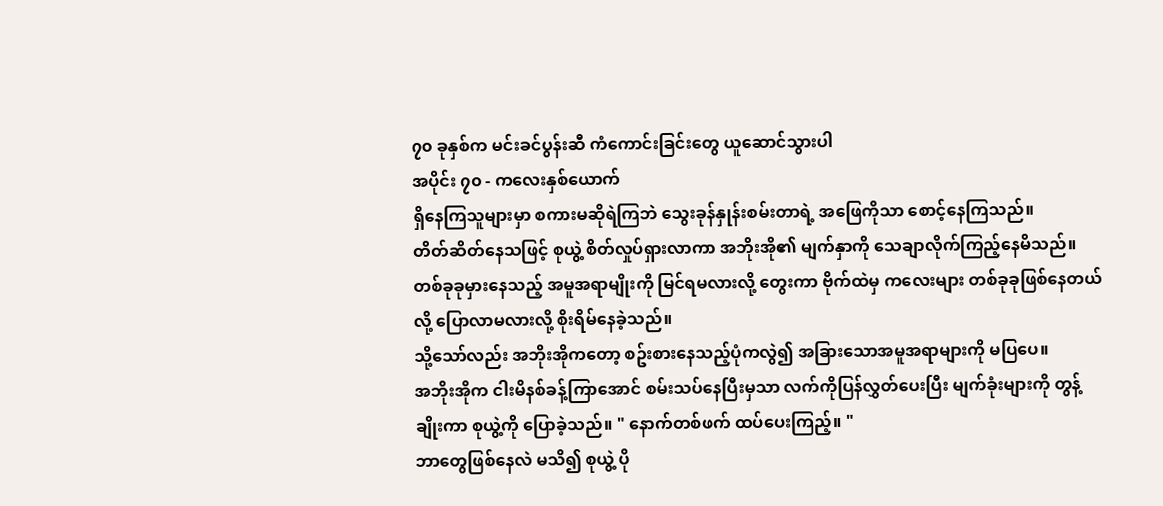၇၀ ခုနှစ်က မင်းခင်ပွန်းဆီ ကံကောင်းခြင်းတွေ ယူဆောင်သွားပါ
အပိုင်း ၇၀ - ကလေးနှစ်ယောက်
ရှိနေကြသူများမှာ စကားမဆိုရဲကြဘဲ သွေးခုန်နှုန်းစမ်းတာရဲ့ အဖြေကိုသာ စောင့်နေကြသည်။
တိတ်ဆိတ်နေသဖြင့် စုယွဲ့ စိတ်လှုပ်ရှားလာကာ အဘိုးအို၏ မျက်နှာကို သေချာလိုက်ကြည့်နေမိသည်။ တစ်ခုခုမှားနေသည့် အမူအရာမျိုးကို မြင်ရမလားလို့ တွေးကာ ဗိုက်ထဲမှ ကလေးများ တစ်ခုခုဖြစ်နေတယ်လို့ ပြောလာမလားလို့ စိုးရိမ်နေခဲ့သည်။
သို့သော်လည်း အဘိုးအိုကတော့ စဥ်းစားနေသည့်ပုံကလွဲ၍ အခြားသောအမူအရာများကို မပြပေ။
အဘိုးအိုက ငါးမိနစ်ခန့်ကြာအောင် စမ်းသပ်နေပြီးမှသာ လက်ကိုပြန်လွှတ်ပေးပြီး မျက်ခုံးများကို တွန့်ချိုးကာ စုယွဲ့ကို ပြောခဲ့သည်။ " နောက်တစ်ဖက် ထပ်ပေးကြည့်။ "
ဘာတွေဖြစ်နေလဲ မသိ၍ စုယွဲ့ ပို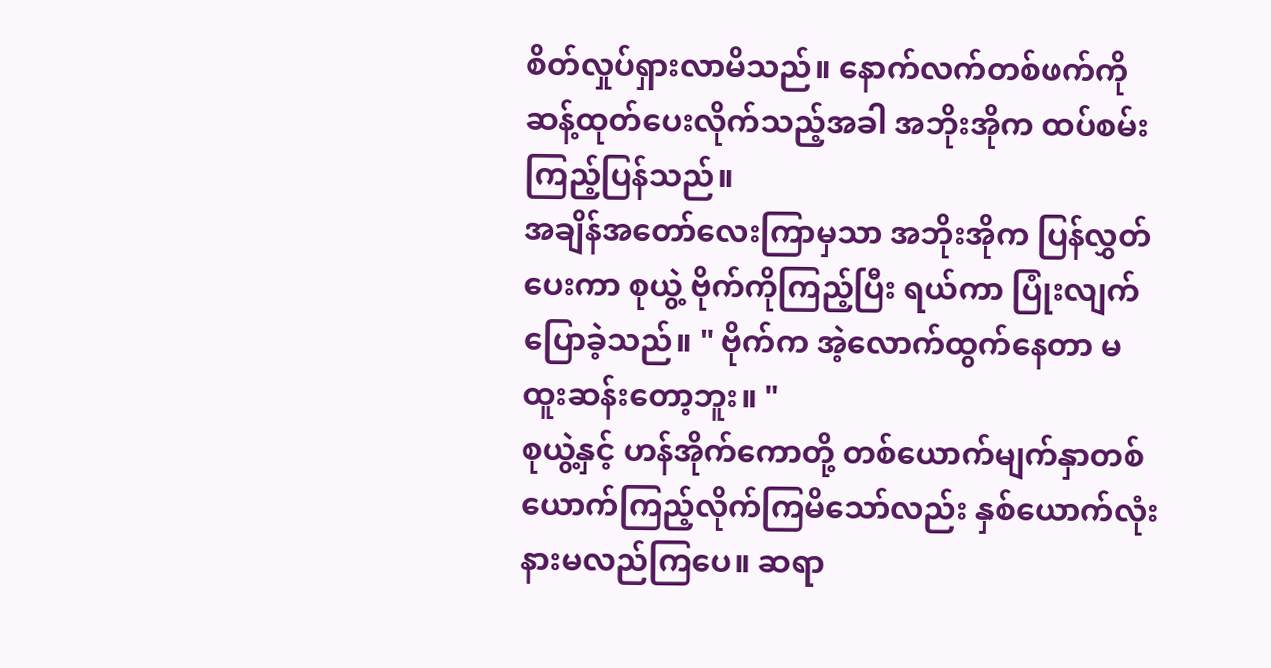စိတ်လှုပ်ရှားလာမိသည်။ နောက်လက်တစ်ဖက်ကို ဆန့်ထုတ်ပေးလိုက်သည့်အခါ အဘိုးအိုက ထပ်စမ်းကြည့်ပြန်သည်။
အချိန်အတော်လေးကြာမှသာ အဘိုးအိုက ပြန်လွှတ်ပေးကာ စုယွဲ့ ဗိုက်ကိုကြည့်ပြီး ရယ်ကာ ပြုံးလျက်ပြောခဲ့သည်။ " ဗိုက်က အဲ့လောက်ထွက်နေတာ မထူးဆန်းတော့ဘူး။ "
စုယွဲ့နှင့် ဟန်အိုက်ကောတို့ တစ်ယောက်မျက်နှာတစ်ယောက်ကြည့်လိုက်ကြမိသော်လည်း နှစ်ယောက်လုံး နားမလည်ကြပေ။ ဆရာ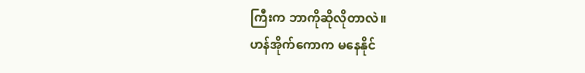ကြီးက ဘာကိုဆိုလိုတာလဲ။
ဟန်အိုက်ကောက မနေနိုင်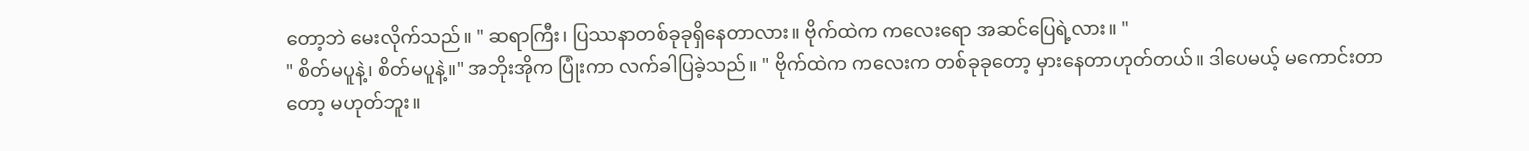တော့ဘဲ မေးလိုက်သည်။ " ဆရာကြီး၊ ပြဿနာတစ်ခုခုရှိနေတာလား။ ဗိုက်ထဲက ကလေးရော အဆင်ပြေရဲ့လား။ "
" စိတ်မပူနဲ့၊ စိတ်မပူနဲ့။" အဘိုးအိုက ပြုံးကာ လက်ခါပြခဲ့သည်။ " ဗိုက်ထဲက ကလေးက တစ်ခုခုတော့ မှားနေတာဟုတ်တယ်။ ဒါပေမယ့် မကောင်းတာတော့ မဟုတ်ဘူး။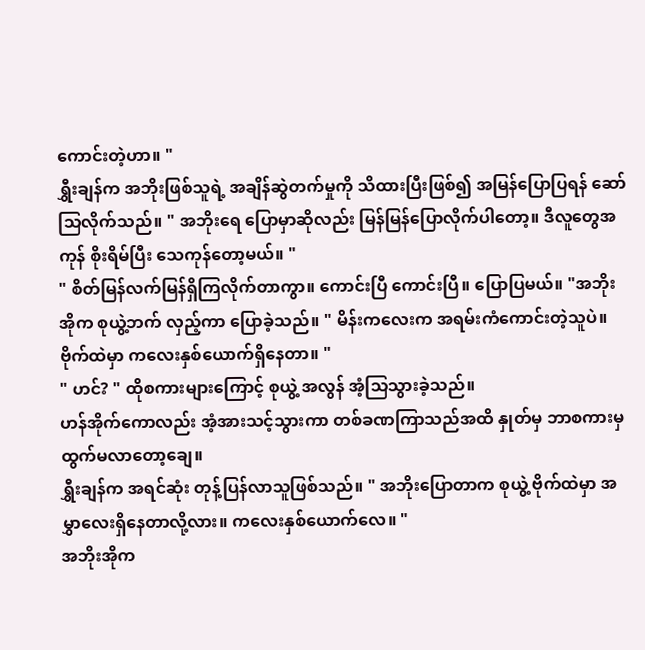ကောင်းတဲ့ဟာ။ "
ရွှီးချန်က အဘိုးဖြစ်သူရဲ့ အချိန်ဆွဲတက်မှုကို သိထားပြီးဖြစ်၍ အမြန်ပြောပြရန် ဆော်သြလိုက်သည်။ " အဘိုးရေ ပြောမှာဆိုလည်း မြန်မြန်ပြောလိုက်ပါတော့။ ဒီလူတွေအကုန် စိုးရိမ်ပြီး သေကုန်တော့မယ်။ "
" စိတ်မြန်လက်မြန်ရှိကြလိုက်တာကွာ။ ကောင်းပြီ ကောင်းပြီ။ ပြောပြမယ်။ "အဘိုးအိုက စုယွဲ့ဘက် လှည့်ကာ ပြောခဲ့သည်။ " မိန်းကလေးက အရမ်းကံကောင်းတဲ့သူပဲ။ ဗိုက်ထဲမှာ ကလေးနှစ်ယောက်ရှိနေတာ။ "
" ဟင်? " ထိုစကားများကြောင့် စုယွဲ့ အလွန် အံ့သြသွားခဲ့သည်။
ဟန်အိုက်ကောလည်း အံ့အားသင့်သွားကာ တစ်ခဏကြာသည်အထိ နှုတ်မှ ဘာစကားမှ ထွက်မလာတော့ချေ။
ရွှီးချန်က အရင်ဆုံး တုန့်ပြန်လာသူဖြစ်သည်။ " အဘိုးပြောတာက စုယွဲ့ ဗိုက်ထဲမှာ အမွှာလေးရှိနေတာလို့လား။ ကလေးနှစ်ယောက်လေ။ "
အဘိုးအိုက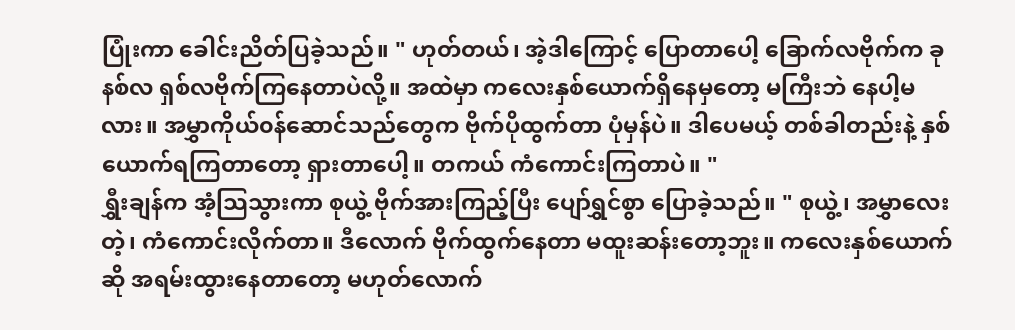ပြုံးကာ ခေါင်းညိတ်ပြခဲ့သည်။ " ဟုတ်တယ်၊ အဲ့ဒါကြောင့် ပြောတာပေါ့ ခြောက်လဗိုက်က ခုနစ်လ ရှစ်လဗိုက်ကြနေတာပဲလို့။ အထဲမှာ ကလေးနှစ်ယောက်ရှိနေမှတော့ မကြီးဘဲ နေပါ့မလား။ အမွှာကိုယ်၀န်ဆောင်သည်တွေက ဗိုက်ပိုထွက်တာ ပုံမှန်ပဲ။ ဒါပေမယ့် တစ်ခါတည်းနဲ့ နှစ်ယောက်ရကြတာတော့ ရှားတာပေါ့။ တကယ် ကံကောင်းကြတာပဲ။ "
ရွှီးချန်က အံ့သြသွားကာ စုယွဲ့ ဗိုက်အားကြည့်ပြီး ပျော်ရွှင်စွာ ပြောခဲ့သည်။ " စုယွဲ့၊ အမွှာလေးတဲ့၊ ကံကောင်းလိုက်တာ။ ဒီလောက် ဗိုက်ထွက်နေတာ မထူးဆန်းတော့ဘူး။ ကလေးနှစ်ယောက်ဆို အရမ်းထွားနေတာတော့ မဟုတ်လောက်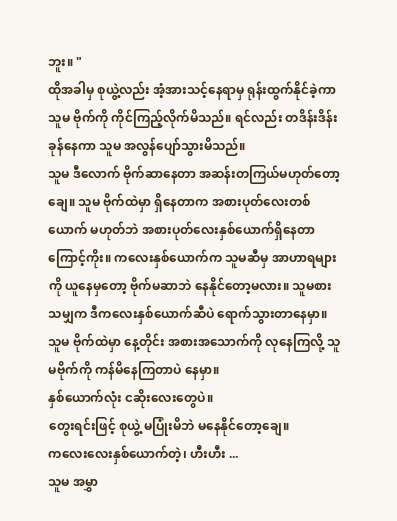ဘူး။ "
ထိုအခါမှ စုယွဲ့လည်း အံ့အားသင့်နေရာမှ ရုန်းထွက်နိုင်ခဲ့ကာ သူမ ဗိုက်ကို ကိုင်ကြည့်လိုက်မိသည်။ ရင်လည်း တဒိန်းဒိန်းခုန်နေကာ သူမ အလွန်ပျော်သွားမိသည်။
သူမ ဒီလောက် ဗိုက်ဆာနေတာ အဆန်းတကြယ်မဟုတ်တော့ချေ။ သူမ ဗိုက်ထဲမှာ ရှိနေတာက အစားပုတ်လေးတစ်ယောက် မဟုတ်ဘဲ အစားပုတ်လေးနှစ်ယောက်ရှိနေတာကြောင့်ကိုး။ ကလေးနှစ်ယောက်က သူမဆီမှ အာဟာရများကို ယူနေမှတော့ ဗိုက်မဆာဘဲ နေနိုင်တော့မလား။ သူမစားသမျှက ဒီကလေးနှစ်ယောက်ဆီပဲ ရောက်သွားတာနေမှာ။ သူမ ဗိုက်ထဲမှာ နေ့တိုင်း အစားအသောက်ကို လုနေကြလို့ သူမဗိုက်ကို ကန်မိနေကြတာပဲ နေမှာ။
နှစ်ယောက်လုံး ငဆိုးလေးတွေပဲ။
တွေးရင်းဖြင့် စုယွဲ့ မပြုံးမိဘဲ မနေနိုင်တော့ချေ။
ကလေးလေးနှစ်ယောက်တဲ့၊ ဟီးဟီး ...
သူမ အမွှာ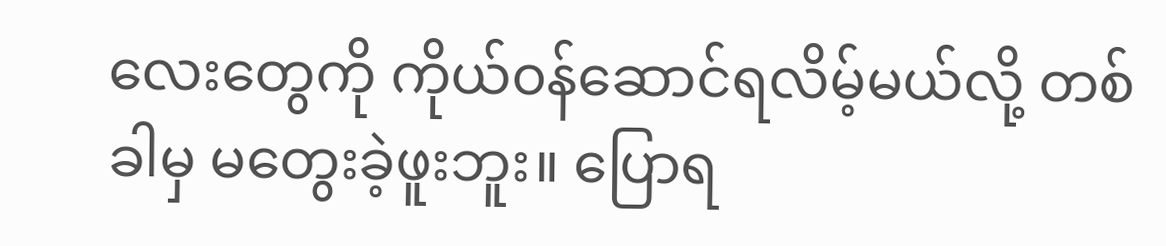လေးတွေကို ကိုယ်၀န်ဆောင်ရလိမ့်မယ်လို့ တစ်ခါမှ မတွေးခဲ့ဖူးဘူး။ ပြောရ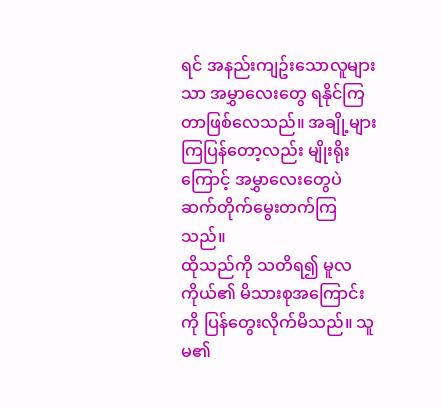ရင် အနည်းကျဥ်းသောလူများသာ အမွှာလေးတွေ ရနိုင်ကြတာဖြစ်လေသည်။ အချို့များကြပြန်တော့လည်း မျိုးရိုးကြောင့် အမွှာလေးတွေပဲ ဆက်တိုက်မွေးတက်ကြသည်။
ထိုသည်ကို သတိရ၍ မူလကိုယ်၏ မိသားစုအကြောင်းကို ပြန်တွေးလိုက်မိသည်။ သူမ၏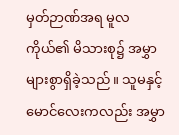မှတ်ဉာဏ်အရ မူလကိုယ်၏ မိသားစု၌ အမွှာများစွာရှိခဲ့သည်။ သူမနှင့် မောင်လေးကလည်း အမွှာ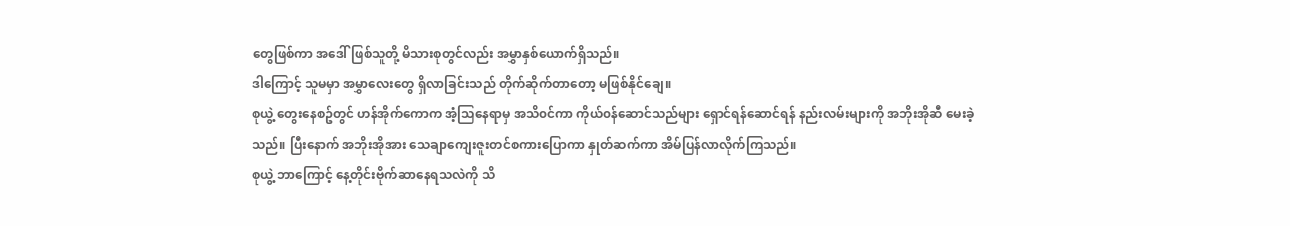တွေဖြစ်ကာ အဒေါ်ဖြစ်သူတို့ မိသားစုတွင်လည်း အမွှာနှစ်ယောက်ရှိသည်။
ဒါကြောင့် သူမမှာ အမွှာလေးတွေ ရှိလာခြင်းသည် တိုက်ဆိုက်တာတော့ မဖြစ်နိုင်ချေ။
စုယွဲ့ တွေးနေစဥ်တွင် ဟန်အိုက်ကောက အံ့သြနေရာမှ အသိ၀င်ကာ ကိုယ်၀န်ဆောင်သည်များ ရှောင်ရန်ဆောင်ရန် နည်းလမ်းများကို အဘိုးအိုဆီ မေးခဲ့သည်။ ပြီးနောက် အဘိုးအိုအား သေချာကျေးဇူးတင်စကားပြောကာ နှုတ်ဆက်ကာ အိမ်ပြန်လာလိုက်ကြသည်။
စုယွဲ့ ဘာကြောင့် နေ့တိုင်းဗိုက်ဆာနေရသလဲကို သိ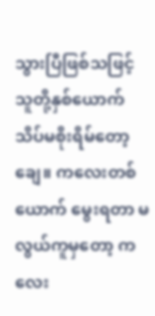သွားပြီဖြစ်သဖြင့် သူတို့နှစ်ယောက် သိပ်မစိုးရိမ်တော့ချေ။ ကလေးတစ်ယောက် မွေးရတာ မလွယ်ကူမှတော့ ကလေး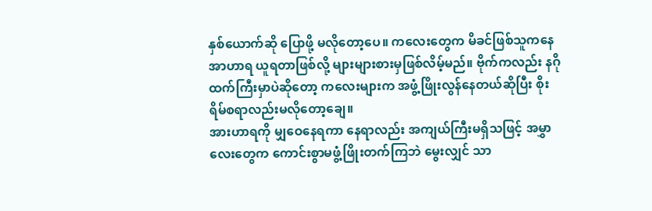နှစ်ယောက်ဆို ပြောဖို့ မလိုတော့ပေ။ ကလေးတွေက မိခင်ဖြစ်သူကနေ အာဟာရ ယူရတာဖြစ်လို့ များများစားမှဖြစ်လိမ့်မည်။ ဗိုက်ကလည်း နဂိုထက်ကြီးမှာပဲဆိုတော့ ကလေးများက အဖွံ့ဖြိုးလွန်နေတယ်ဆိုပြီး စိုးရိမ်စရာလည်းမလိုတော့ချေ။
အားဟာရကို မျှဝေနေရကာ နေရာလည်း အကျယ်ကြီးမရှိသဖြင့် အမွှာလေးတွေက ကောင်းစွာမဖွံ့ဖြိုးတက်ကြဘဲ မွေးလျှင် သာ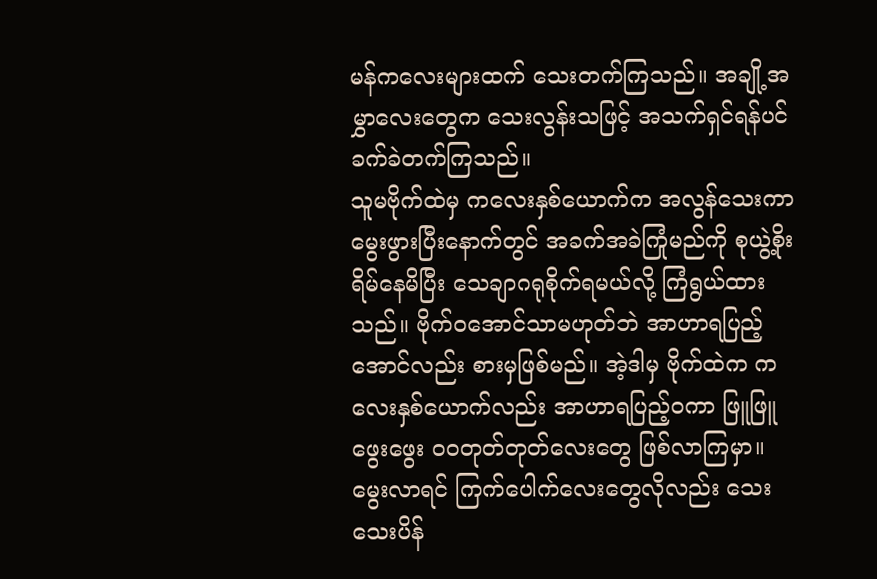မန်ကလေးများထက် သေးတက်ကြသည်။ အချို့အမွှာလေးတွေက သေးလွန်းသဖြင့် အသက်ရှင်ရန်ပင် ခက်ခဲတက်ကြသည်။
သူမဗိုက်ထဲမှ ကလေးနှစ်ယောက်က အလွန်သေးကာ မွေးဖွားပြီးနောက်တွင် အခက်အခဲကြုံမည်ကို စုယွဲ့စိုးရိမ်နေမိပြီး သေချာဂရုစိုက်ရမယ်လို့ ကြံရွယ်ထားသည်။ ဗိုက်၀အောင်သာမဟုတ်ဘဲ အာဟာရပြည့်အောင်လည်း စားမှဖြစ်မည်။ အဲ့ဒါမှ ဗိုက်ထဲက ကလေးနှစ်ယောက်လည်း အာဟာရပြည့်၀ကာ ဖြူဖြူဖွေးဖွေး ၀၀တုတ်တုတ်လေးတွေ ဖြစ်လာကြမှာ။ မွေးလာရင် ကြက်ပေါက်လေးတွေလိုလည်း သေးသေးပိန်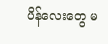ပိန်လေးတွေ မ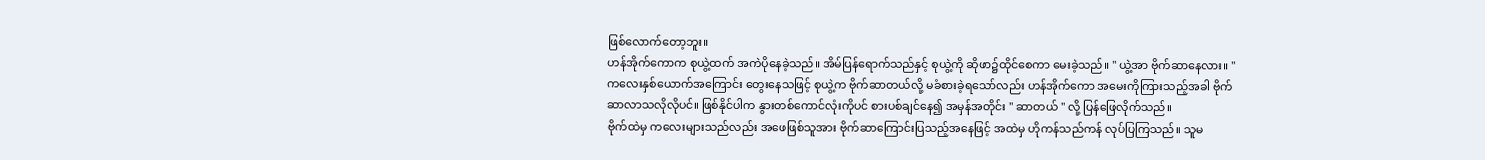ဖြစ်လောက်တော့ဘူး။
ဟန်အိုက်ကောက စုယွဲ့ထက် အကဲပိုနေခဲ့သည်။ အိမ်ပြန်ရောက်သည်နှင့် စုယွဲ့ကို ဆိုဖာ၌ထိုင်စေကာ မေးခဲ့သည်။ " ယွဲ့အာ ဗိုက်ဆာနေလား။ "
ကလေးနှစ်ယောက်အကြောင်း တွေးနေသဖြင့် စုယွဲ့က ဗိုက်ဆာတယ်လို့ မခံစားခဲ့ရသော်လည်း ဟန်အိုက်ကော အမေးကိုကြားသည့်အခါ ဗိုက်ဆာလာသလိုလိုပင်။ ဖြစ်နိုင်ပါက နွားတစ်ကောင်လုံးကိုပင် စားပစ်ချင်နေ၍ အမှန်အတိုင်း " ဆာတယ် " လို့ ပြန်ဖြေလိုက်သည်။
ဗိုက်ထဲမှ ကလေးများသည်လည်း အဖေဖြစ်သူအား ဗိုက်ဆာကြောင်းပြသည့်အနေဖြင့် အထဲမှ ဟိုကန်သည်ကန် လုပ်ပြကြသည်။ သူမ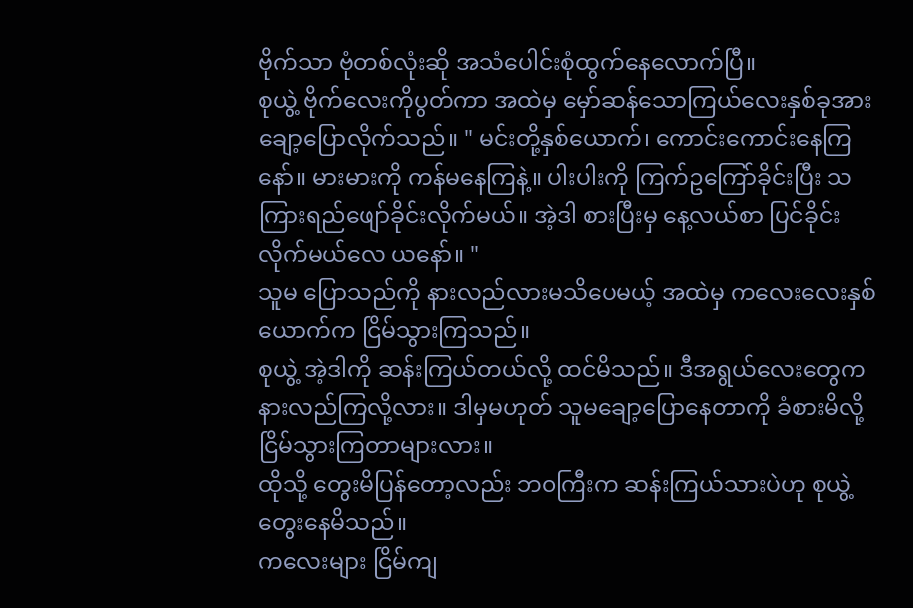ဗိုက်သာ ဗုံတစ်လုံးဆို အသံပေါင်းစုံထွက်နေလောက်ပြီ။
စုယွဲ့ ဗိုက်လေးကိုပွတ်ကာ အထဲမှ မှော်ဆန်သောကြယ်လေးနှစ်ခုအား ချော့ပြောလိုက်သည်။ " မင်းတို့နှစ်ယောက်၊ ကောင်းကောင်းနေကြနော်။ မားမားကို ကန်မနေကြနဲ့။ ပါးပါးကို ကြက်ဥကြော်ခိုင်းပြီး သကြားရည်ဖျော်ခိုင်းလိုက်မယ်။ အဲ့ဒါ စားပြီးမှ နေ့လယ်စာ ပြင်ခိုင်းလိုက်မယ်လေ ယနော်။ "
သူမ ပြောသည်ကို နားလည်လားမသိပေမယ့် အထဲမှ ကလေးလေးနှစ်ယောက်က ငြိမ်သွားကြသည်။
စုယွဲ့ အဲ့ဒါကို ဆန်းကြယ်တယ်လို့ ထင်မိသည်။ ဒီအရွယ်လေးတွေက နားလည်ကြလို့လား။ ဒါမှမဟုတ် သူမချော့ပြောနေတာကို ခံစားမိလို့ ငြိမ်သွားကြတာများလား။
ထိုသို့ တွေးမိပြန်တော့လည်း ဘ၀ကြီးက ဆန်းကြယ်သားပဲဟု စုယွဲ့ တွေးနေမိသည်။
ကလေးများ ငြိမ်ကျ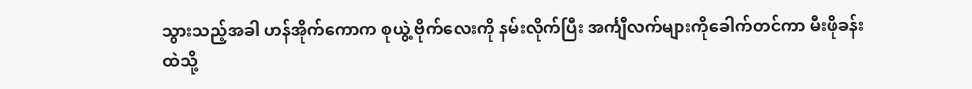သွားသည့်အခါ ဟန်အိုက်ကောက စုယွဲ့ ဗိုက်လေးကို နမ်းလိုက်ပြီး အင်္ကျီလက်များကိုခေါက်တင်ကာ မီးဖိုခန်းထဲသို့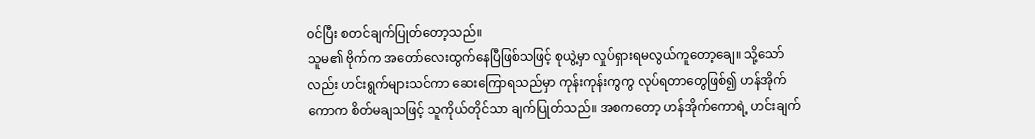၀င်ပြီး စတင်ချက်ပြုတ်တော့သည်။
သူမ၏ ဗိုက်က အတော်လေးထွက်နေပြီဖြစ်သဖြင့် စုယွဲ့မှာ လှုပ်ရှားရမလွယ်ကူတော့ချေ။ သို့သော်လည်း ဟင်းရွက်များသင်ကာ ဆေးကြောရသည်မှာ ကုန်းကုန်းကွကွ လုပ်ရတာတွေဖြစ်၍ ဟန်အိုက်ကောက စိတ်မချသဖြင့် သူကိုယ်တိုင်သာ ချက်ပြုတ်သည်။ အစကတော့ ဟန်အိုက်ကောရဲ့ ဟင်းချက်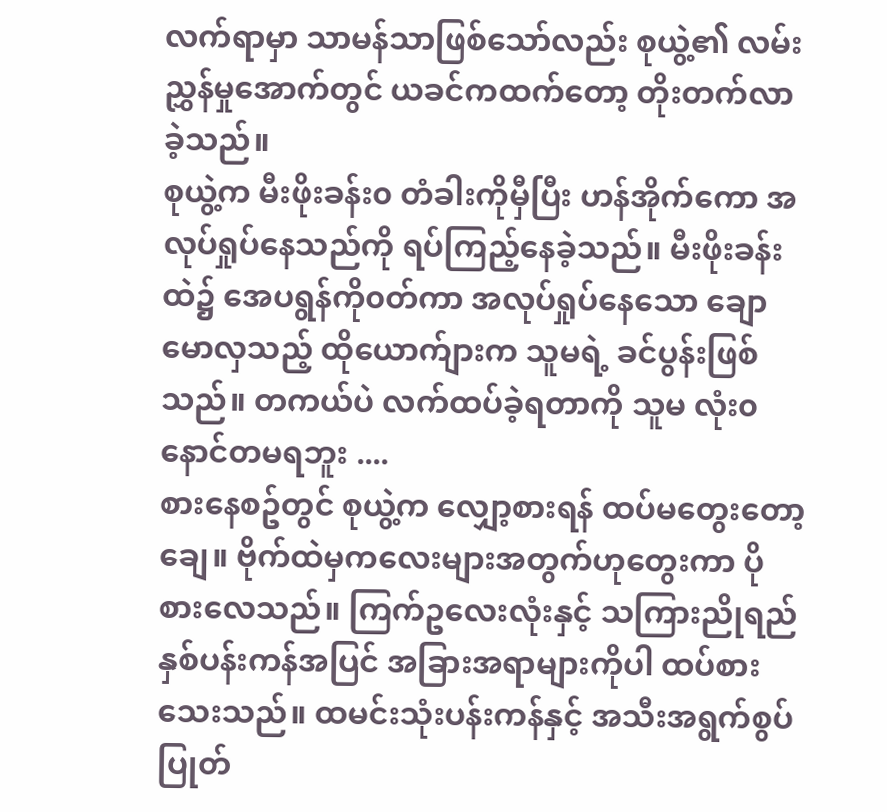လက်ရာမှာ သာမန်သာဖြစ်သော်လည်း စုယွဲ့၏ လမ်းညွှန်မှုအောက်တွင် ယခင်ကထက်တော့ တိုးတက်လာခဲ့သည်။
စုယွဲ့က မီးဖိုးခန်း၀ တံခါးကိုမှီပြီး ဟန်အိုက်ကော အလုပ်ရှုပ်နေသည်ကို ရပ်ကြည့်နေခဲ့သည်။ မီးဖိုးခန်းထဲ၌ အေပရွန်ကို၀တ်ကာ အလုပ်ရှုပ်နေသော ချောမောလှသည့် ထိုယောက်ျားက သူမရဲ့ ခင်ပွန်းဖြစ်သည်။ တကယ်ပဲ လက်ထပ်ခဲ့ရတာကို သူမ လုံး၀ နောင်တမရဘူး ....
စားနေစဥ်တွင် စုယွဲ့က လျှော့စားရန် ထပ်မတွေးတော့ချေ။ ဗိုက်ထဲမှကလေးများအတွက်ဟုတွေးကာ ပိုစားလေသည်။ ကြက်ဥလေးလုံးနှင့် သကြားညိုရည် နှစ်ပန်းကန်အပြင် အခြားအရာများကိုပါ ထပ်စားသေးသည်။ ထမင်းသုံးပန်းကန်နှင့် အသီးအရွက်စွပ်ပြုတ်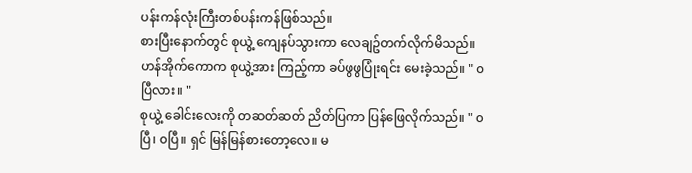ပန်းကန်လုံးကြီးတစ်ပန်းကန်ဖြစ်သည်။
စားပြီးနောက်တွင် စုယွဲ့ ကျေနပ်သွားကာ လေချဥ်တက်လိုက်မိသည်။
ဟန်အိုက်ကောက စုယွဲ့အား ကြည့်ကာ ခပ်ဖွဖွပြုံးရင်း မေးခဲ့သည်။ " ၀ပြီလား။ "
စုယွဲ့ ခေါင်းလေးကို တဆတ်ဆတ် ညိတ်ပြကာ ပြန်ဖြေလိုက်သည်။ " ၀ပြီ၊ ၀ပြီ။ ရှင် မြန်မြန်စားတော့လေ။ မ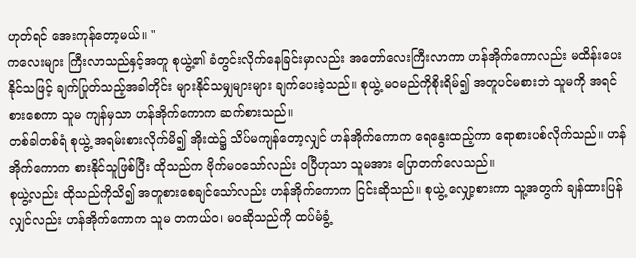ဟုတ်ရင် အေးကုန်တော့မယ်။ "
ကလေးများ ကြီးလာသည်နှင့်အတူ စုယွဲ့၏ ခံတွင်းလိုက်နေခြင်းမှာလည်း အတော်လေးကြီးလာကာ ဟန်အိုက်ကောလည်း မထိန်းပေးနိုင်သဖြင့် ချက်ပြုတ်သည့်အခါတိုင်း များနိုင်သမျှများများ ချက်ပေးခဲ့သည်။ စုယွဲ့ မ၀မည်ကိုစိုးရိမ်၍ အတူပင်မစားဘဲ သူမကို အရင်စားစေကာ သူမ ကျန်မှသာ ဟန်အိုက်ကောက ဆက်စားသည်။
တစ်ခါတစ်ရံ စုယွဲ့ အရမ်းစားလိုက်မိ၍ အိုးထဲ၌ သိပ်မကျန်တော့လျှင် ဟန်အိုက်ကောက ရေနွေးထည့်ကာ ရောစားပစ်လိုက်သည်။ ဟန်အိုက်ကောက စားနိုင်သူဖြစ်ပြီး ထိုသည်က ဗိုက်မ၀သော်လည်း ၀ပြီဟုသာ သူမအား ပြောတက်လေသည်။
စုယွဲ့လည်း ထိုသည်ကိုသိ၍ အတူစားစေချင်သော်လည်း ဟန်အိုက်ကောက ငြင်းဆိုသည်။ စုယွဲ့ လျှော့စားကာ သူ့အတွက် ချန်ထားပြန်လျှင်လည်း ဟန်အိုက်ကောက သူမ တကယ်၀၊ မ၀ဆိုသည်ကို ထပ်မံခွံ့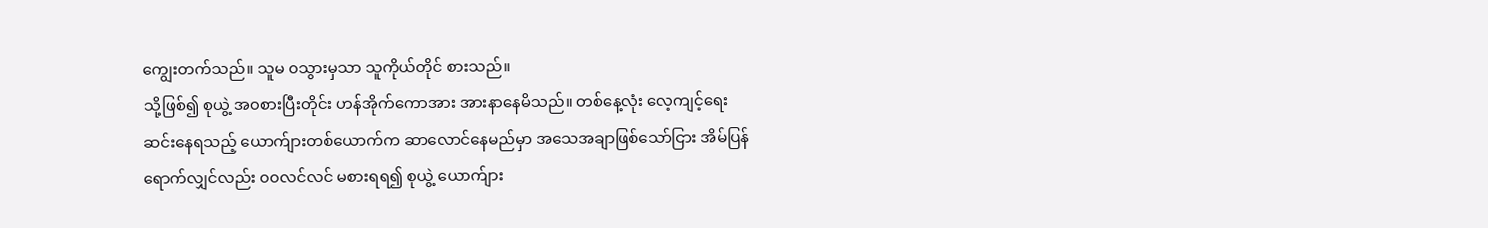ကျွေးတက်သည်။ သူမ ၀သွားမှသာ သူကိုယ်တိုင် စားသည်။
သို့ဖြစ်၍ စုယွဲ့ အ၀စားပြီးတိုင်း ဟန်အိုက်ကောအား အားနာနေမိသည်။ တစ်နေ့လုံး လေ့ကျင့်ရေးဆင်းနေရသည့် ယောက်ျားတစ်ယောက်က ဆာလောင်နေမည်မှာ အသေအချာဖြစ်သော်ငြား အိမ်ပြန်ရောက်လျှင်လည်း ၀၀လင်လင် မစားရရ၍ စုယွဲ့ ယောက်ျား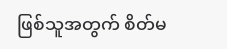ဖြစ်သူအတွက် စိတ်မ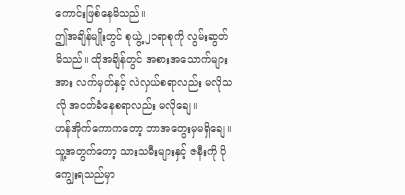ကောင်းဖြစ်နေမိသည်။
ဤအချိန်မျိုးတွင် စုယွဲ့ ၂၁ရာစုကို လွမ်းဆွတ်မိသည်။ ထိုအချိန်တွင် အစားအသောက်များအား လက်မှတ်နှင့် လဲလှယ်စရာလည်း မလိုသလို အငတ်ခံနေစရာလည်း မလိုချေ။
ဟန်အိုက်ကောကတော့ ဘာအတွေးမှမရှိချေ။ သူ့အတွက်တော့ သားသမီးများနှင့် ဇနီးကို ပိုကျွေးရသည်မှာ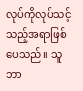လုပ်ကိုလုပ်သင့်သည့်အရာဖြစ်ပေသည်။ သူ ဘာ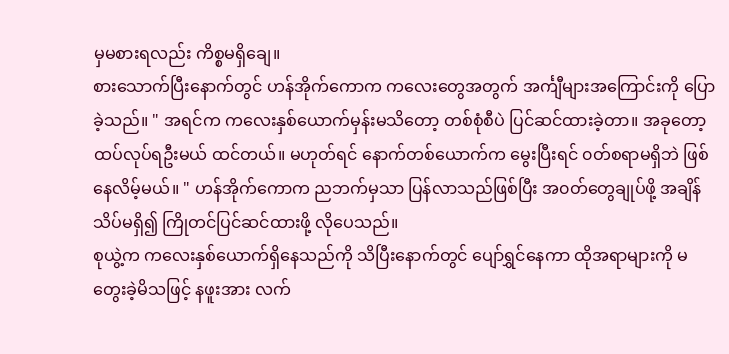မှမစားရလည်း ကိစ္စမရှိချေ။
စားသောက်ပြီးနောက်တွင် ဟန်အိုက်ကောက ကလေးတွေအတွက် အင်္ကျီများအကြောင်းကို ပြောခဲ့သည်။ " အရင်က ကလေးနှစ်ယောက်မှန်းမသိတော့ တစ်စုံစီပဲ ပြင်ဆင်ထားခဲ့တာ။ အခုတော့ ထပ်လုပ်ရဦးမယ် ထင်တယ်။ မဟုတ်ရင် နောက်တစ်ယောက်က မွေးပြီးရင် ၀တ်စရာမရှိဘဲ ဖြစ်နေလိမ့်မယ်။ " ဟန်အိုက်ကောက ညဘက်မှသာ ပြန်လာသည်ဖြစ်ပြီး အ၀တ်တွေချုပ်ဖို့ အချိန် သိပ်မရှိ၍ ကြိုတင်ပြင်ဆင်ထားဖို့ လိုပေသည်။
စုယွဲ့က ကလေးနှစ်ယောက်ရှိနေသည်ကို သိပြီးနောက်တွင် ပျော်ရွှင်နေကာ ထိုအရာများကို မတွေးခဲ့မိသဖြင့် နဖူးအား လက်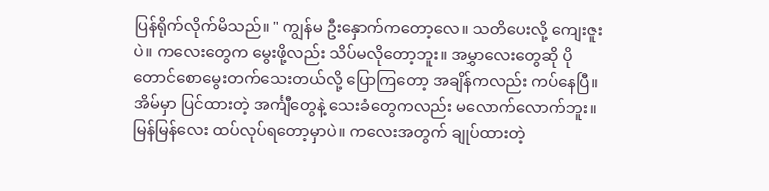ပြန်ရိုက်လိုက်မိသည်။ " ကျွန်မ ဦးနှောက်ကတော့လေ။ သတိပေးလို့ ကျေးဇူးပဲ။ ကလေးတွေက မွေးဖို့လည်း သိပ်မလိုတော့ဘူး။ အမွှာလေးတွေဆို ပိုတောင်စောမွေးတက်သေးတယ်လို့ ပြောကြတော့ အချိန်ကလည်း ကပ်နေပြီ။ အိမ်မှာ ပြင်ထားတဲ့ အင်္ကျီတွေနဲ့ သေးခံတွေကလည်း မလောက်လောက်ဘူး။ မြန်မြန်လေး ထပ်လုပ်ရတော့မှာပဲ။ ကလေးအတွက် ချုပ်ထားတဲ့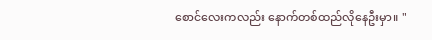စောင်လေးကလည်း နောက်တစ်ထည်လိုနေဦးမှာ။ "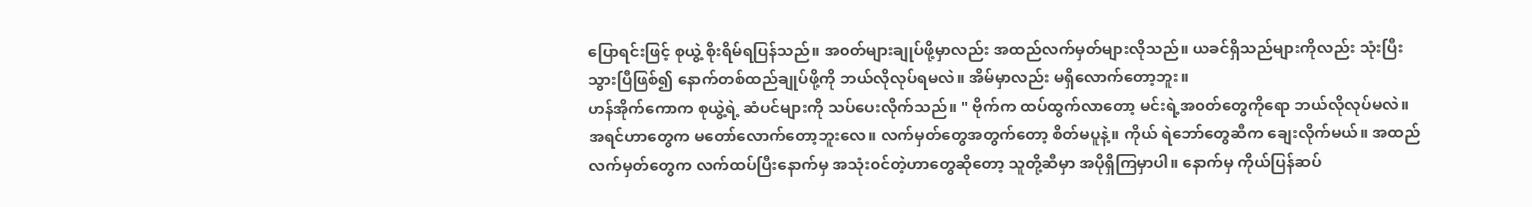ပြောရင်းဖြင့် စုယွဲ့ စိုးရိမ်ရပြန်သည်။ အ၀တ်များချုပ်ဖို့မှာလည်း အထည်လက်မှတ်များလိုသည်။ ယခင်ရှိသည်များကိုလည်း သုံးပြီးသွားပြီဖြစ်၍ နောက်တစ်ထည်ချုပ်ဖို့ကို ဘယ်လိုလုပ်ရမလဲ။ အိမ်မှာလည်း မရှိလောက်တော့ဘူး။
ဟန်အိုက်ကောက စုယွဲ့ရဲ့ ဆံပင်များကို သပ်ပေးလိုက်သည်။ " ဗိုက်က ထပ်ထွက်လာတော့ မင်းရဲ့အ၀တ်တွေကိုရော ဘယ်လိုလုပ်မလဲ။ အရင်ဟာတွေက မတော်လောက်တော့ဘူးလေ။ လက်မှတ်တွေအတွက်တော့ စိတ်မပူနဲ့။ ကိုယ် ရဲဘော်တွေဆီက ချေးလိုက်မယ်။ အထည် လက်မှတ်တွေက လက်ထပ်ပြီးနောက်မှ အသုံး၀င်တဲ့ဟာတွေဆိုတော့ သူတို့ဆီမှာ အပိုရှိကြမှာပါ။ နောက်မှ ကိုယ်ပြန်ဆပ်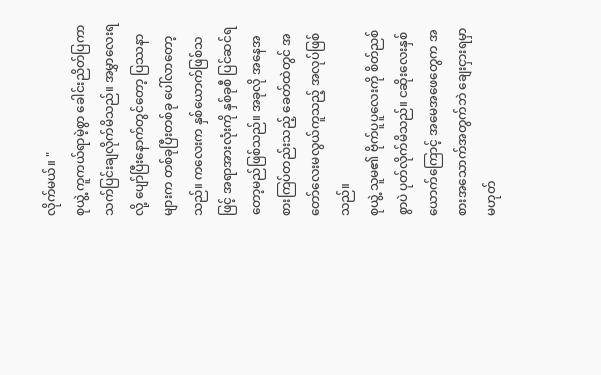လိုက်မယ်။ "
စုယွဲ့ ကူကယ်ရာမဲ့စွာ ခေါင်းညိတ်ပြကာ သက်ပြင်းချလိုက်မိသည်။ အမွှာလေးရလို့ ပျော်ပြီးနောက်တွင်တော့ ပြဿနာများက တစ်ခုပြီးတစ်ခု ပေါ်လာတော့သည်။ ကလေးက နှစ်ယောက်ဖြစ်သဖြင့် အရာအားလုံးကို နှစ်ခုစီ ပြင်ဆင်ရတော့မည်ဖြစ်သည်။ အခုလို အနေအစားကြပ်တည်းသည့် ခေတ်ထဲတွင် အတော်လေးမလွယ်ကူသည့် အလုပ်ဖြစ်သည်။
စုယွဲ့ သူမ၏ ဗိုက်ပူပူလေးကို စိတ်ညစ်စွာပဲ ပုတ်လိုက်မိသည်။ ငဆိုးလေးနှစ်ယောက်ကြောင့် အမေအဖေတွေက အစားအသောက်အတွက်ဘဲ ချေးငှားရမှာမဟုတ်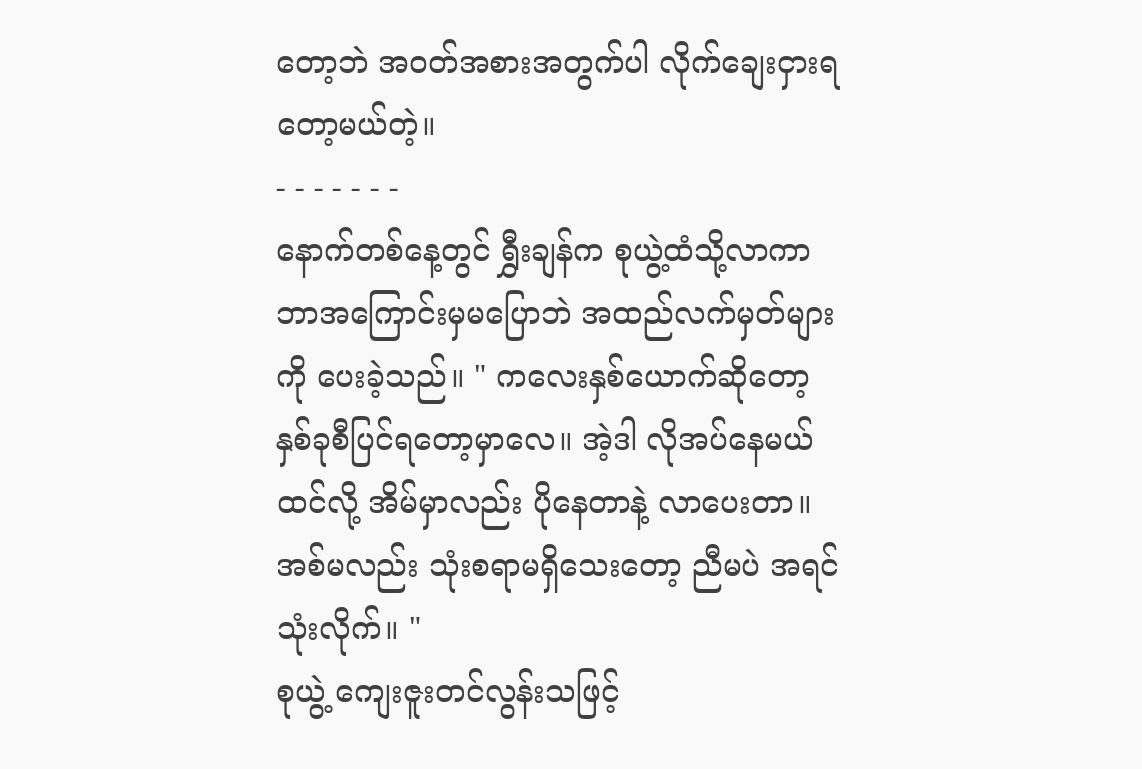တော့ဘဲ အ၀တ်အစားအတွက်ပါ လိုက်ချေးငှားရတော့မယ်တဲ့။
- - - - - - -
နောက်တစ်နေ့တွင် ရွှီးချန်က စုယွဲ့ထံသို့လာကာ ဘာအကြောင်းမှမပြောဘဲ အထည်လက်မှတ်များကို ပေးခဲ့သည်။ " ကလေးနှစ်ယောက်ဆိုတော့ နှစ်ခုစီပြင်ရတော့မှာလေ။ အဲ့ဒါ လိုအပ်နေမယ်ထင်လို့ အိမ်မှာလည်း ပိုနေတာနဲ့ လာပေးတာ။ အစ်မလည်း သုံးစရာမရှိသေးတော့ ညီမပဲ အရင်သုံးလိုက်။ "
စုယွဲ့ ကျေးဇူးတင်လွန်းသဖြင့်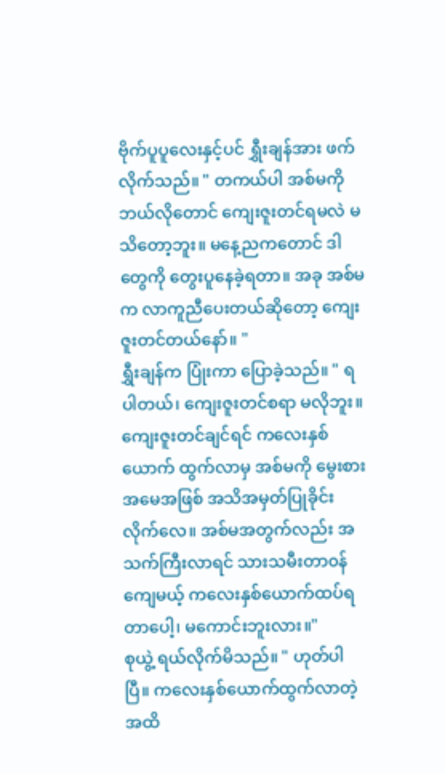ဗိုက်ပူပူလေးနှင့်ပင် ရွှီးချန်အား ဖက်လိုက်သည်။ " တကယ်ပါ အစ်မကို ဘယ်လိုတောင် ကျေးဇူးတင်ရမလဲ မသိတော့ဘူး။ မနေ့ညကတောင် ဒါတွေကို တွေးပူနေခဲ့ရတာ။ အခု အစ်မက လာကူညီပေးတယ်ဆိုတော့ ကျေးဇူးတင်တယ်နော်။ "
ရွှီးချန်က ပြုံးကာ ပြောခဲ့သည်။ " ရပါတယ်၊ ကျေးဇူးတင်စရာ မလိုဘူး။ ကျေးဇူးတင်ချင်ရင် ကလေးနှစ်ယောက် ထွက်လာမှ အစ်မကို မွေးစားအမေအဖြစ် အသိအမှတ်ပြုခိုင်းလိုက်လေ။ အစ်မအတွက်လည်း အသက်ကြီးလာရင် သားသမီးတာ၀န်ကျေမယ့် ကလေးနှစ်ယောက်ထပ်ရတာပေါ့၊ မကောင်းဘူးလား။"
စုယွဲ့ ရယ်လိုက်မိသည်။ " ဟုတ်ပါပြီ။ ကလေးနှစ်ယောက်ထွက်လာတဲ့ အထိ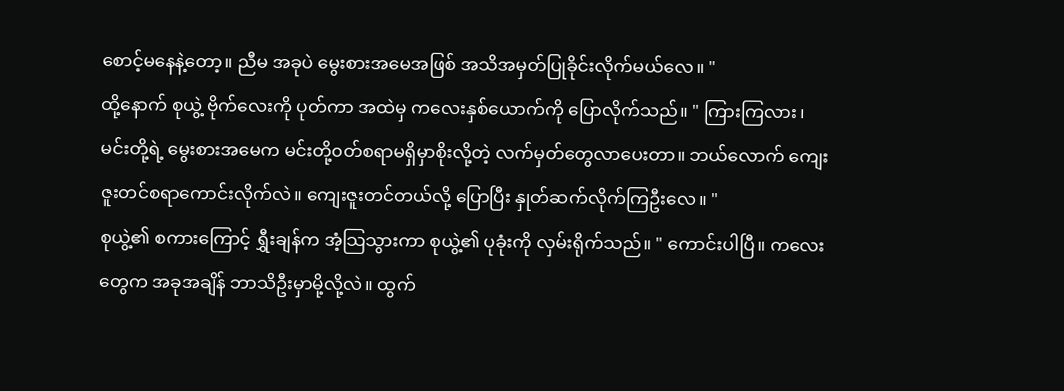စောင့်မနေနဲ့တော့။ ညီမ အခုပဲ မွေးစားအမေအဖြစ် အသိအမှတ်ပြုခိုင်းလိုက်မယ်လေ။ "
ထို့နောက် စုယွဲ့ ဗိုက်လေးကို ပုတ်ကာ အထဲမှ ကလေးနှစ်ယောက်ကို ပြောလိုက်သည်။ " ကြားကြလား၊ မင်းတို့ရဲ့ မွေးစားအမေက မင်းတို့၀တ်စရာမရှိမှာစိုးလို့တဲ့ လက်မှတ်တွေလာပေးတာ။ ဘယ်လောက် ကျေးဇူးတင်စရာကောင်းလိုက်လဲ။ ကျေးဇူးတင်တယ်လို့ ပြောပြီး နှုတ်ဆက်လိုက်ကြဦးလေ။ "
စုယွဲ့၏ စကားကြောင့် ရွှီးချန်က အံ့သြသွားကာ စုယွဲ့၏ ပုခုံးကို လှမ်းရိုက်သည်။ " ကောင်းပါပြီ။ ကလေးတွေက အခုအချိန် ဘာသိဦးမှာမို့လို့လဲ။ ထွက်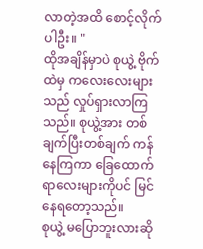လာတဲ့အထိ စောင့်လိုက်ပါဦး။ "
ထိုအချိန်မှာပဲ စုယွဲ့ ဗိုက်ထဲမှ ကလေးလေးများသည် လှုပ်ရှားလာကြသည်။ စုယွဲ့အား တစ်ချက်ပြီးတစ်ချက် ကန်နေကြကာ ခြေထောက်ရာလေးများကိုပင် မြင်နေရတော့သည်။
စုယွဲ့ မပြောဘူးလားဆို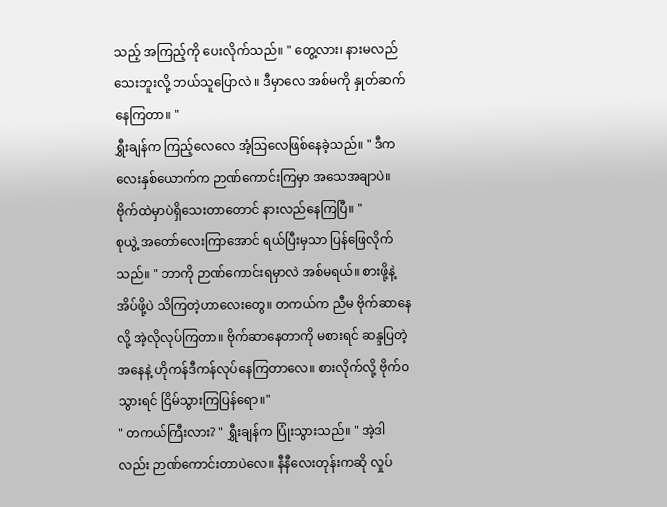သည့် အကြည့်ကို ပေးလိုက်သည်။ " တွေ့လား၊ နားမလည်သေးဘူးလို့ ဘယ်သူပြောလဲ ။ ဒီမှာလေ အစ်မကို နှုတ်ဆက်နေကြတာ။ "
ရွှီးချန်က ကြည့်လေလေ အံ့သြလေဖြစ်နေခဲ့သည်။ " ဒီကလေးနှစ်ယောက်က ဉာဏ်ကောင်းကြမှာ အသေအချာပဲ။ ဗိုက်ထဲမှာပဲရှိသေးတာတောင် နားလည်နေကြပြီ။ "
စုယွဲ့ အတော်လေးကြာအောင် ရယ်ပြီးမှသာ ပြန်ဖြေလိုက်သည်။ " ဘာကို ဉာဏ်ကောင်းရမှာလဲ အစ်မရယ်။ စားဖို့နဲ့ အိပ်ဖို့ပဲ သိကြတဲ့ဟာလေးတွေ။ တကယ်က ညီမ ဗိုက်ဆာနေလို့ အဲ့လိုလုပ်ကြတာ။ ဗိုက်ဆာနေတာကို မစားရင် ဆန္ဒပြတဲ့အနေနဲ့ ဟိုကန်ဒီကန်လုပ်နေကြတာလေ။ စားလိုက်လို့ ဗိုက်၀သွားရင် ငြိမ်သွားကြပြန်ရော။"
" တကယ်ကြီးလား? " ရွှီးချန်က ပြုံးသွားသည်။ " အဲ့ဒါလည်း ဉာဏ်ကောင်းတာပဲလေ။ နီနီလေးတုန်းကဆို လှုပ်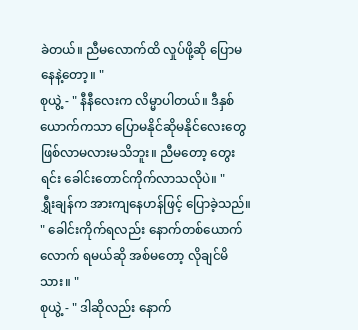ခဲတယ်။ ညီမလောက်ထိ လှုပ်ဖို့ဆို ပြောမနေနဲ့တော့။ "
စုယွဲ့ - " နီနီလေးက လိမ္မာပါတယ်။ ဒီနှစ်ယောက်ကသာ ပြောမနိုင်ဆိုမနိုင်လေးတွေ ဖြစ်လာမလားမသိဘူး။ ညီမတော့ တွေးရင်း ခေါင်းတောင်ကိုက်လာသလိုပဲ။ "
ရွှီးချန်က အားကျနေဟန်ဖြင့် ပြောခဲ့သည်။ " ခေါင်းကိုက်ရလည်း နောက်တစ်ယောက်လောက် ရမယ်ဆို အစ်မတော့ လိုချင်မိသား။ "
စုယွဲ့ - " ဒါဆိုလည်း နောက်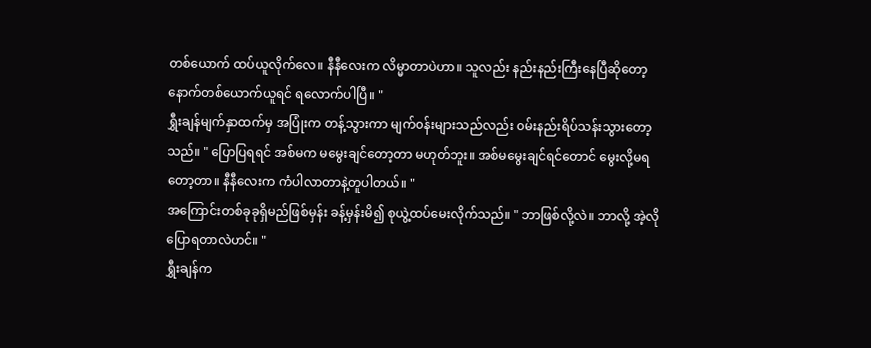တစ်ယောက် ထပ်ယူလိုက်လေ။ နီနီလေးက လိမ္မာတာပဲဟာ။ သူလည်း နည်းနည်းကြီးနေပြီဆိုတော့ နောက်တစ်ယောက်ယူရင် ရလောက်ပါပြီ။ "
ရွှီးချန်မျက်နှာထက်မှ အပြုံးက တန့်သွားကာ မျက်၀န်းများသည်လည်း ၀မ်းနည်းရိပ်သန်းသွားတော့သည်။ " ပြောပြရရင် အစ်မက မမွေးချင်တော့တာ မဟုတ်ဘူး။ အစ်မမွေးချင်ရင်တောင် မွေးလို့မရတော့တာ။ နီနီလေးက ကံပါလာတာနဲ့တူပါတယ်။ "
အကြောင်းတစ်ခုခုရှိမည်ဖြစ်မှန်း ခန့်မှန်းမိ၍ စုယွဲ့ထပ်မေးလိုက်သည်။ " ဘာဖြစ်လို့လဲ။ ဘာလို့ အဲ့လိုပြောရတာလဲဟင်။ "
ရွှီးချန်က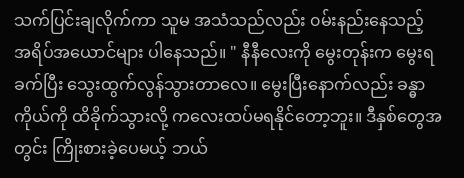သက်ပြင်းချလိုက်ကာ သူမ အသံသည်လည်း ၀မ်းနည်းနေသည့် အရိပ်အယောင်များ ပါနေသည်။ " နီနီလေးကို မွေးတုန်းက မွေးရခက်ပြီး သွေးထွက်လွန်သွားတာလေ။ မွေးပြီးနောက်လည်း ခန္ဓာကိုယ်ကို ထိခိုက်သွားလို့ ကလေးထပ်မရနိုင်တော့ဘူး။ ဒီနှစ်တွေအတွင်း ကြိုးစားခဲ့ပေမယ့် ဘယ်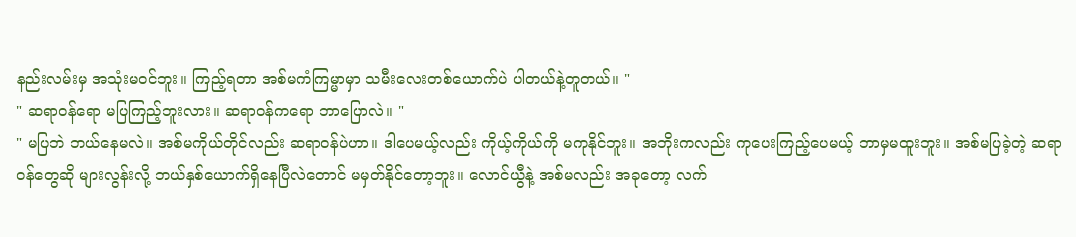နည်းလမ်းမှ အသုံးမ၀င်ဘူး။ ကြည့်ရတာ အစ်မကံကြမ္မာမှာ သမီးလေးတစ်ယောက်ပဲ ပါတယ်နဲ့တူတယ်။ "
" ဆရာ၀န်ရော မပြကြည့်ဘူးလား။ ဆရာ၀န်ကရော ဘာပြောလဲ။ "
" မပြဘဲ ဘယ်နေမလဲ။ အစ်မကိုယ်တိုင်လည်း ဆရာ၀န်ပဲဟာ။ ဒါပေမယ့်လည်း ကိုယ့်ကိုယ်ကို မကုနိုင်ဘူး။ အဘိုးကလည်း ကုပေးကြည့်ပေမယ့် ဘာမှမထူးဘူး။ အစ်မပြခဲ့တဲ့ ဆရာ၀န်တွေဆို များလွန်းလို့ ဘယ်နှစ်ယောက်ရှိနေပြီလဲတောင် မမှတ်နိုင်တော့ဘူး။ လောင်ယွီနဲ့ အစ်မလည်း အခုတော့ လက်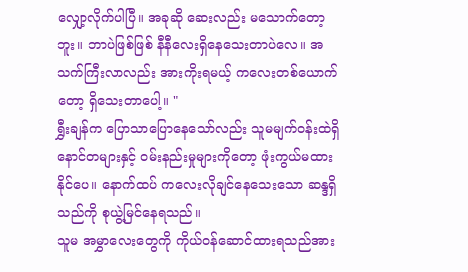လျှော့လိုက်ပါပြီ။ အခုဆို ဆေးလည်း မသောက်တော့ဘူး။ ဘာပဲဖြစ်ဖြစ် နီနီလေးရှိနေသေးတာပဲလေ။ အသက်ကြီးလာလည်း အားကိုးရမယ့် ကလေးတစ်ယောက်တော့ ရှိသေးတာပေါ့။ "
ရွှီးချန်က ပြောသာပြောနေသော်လည်း သူမမျက်၀န်းထဲရှိ နောင်တများနှင့် ၀မ်းနည်းမှုများကိုတော့ ဖုံးကွယ်မထားနိုင်ပေ။ နောက်ထပ် ကလေးလိုချင်နေသေးသော ဆန္ဒရှိသည်ကို စုယွဲ့မြင်နေရသည်။
သူမ အမွှာလေးတွေကို ကိုယ်၀န်ဆောင်ထားရသည်အား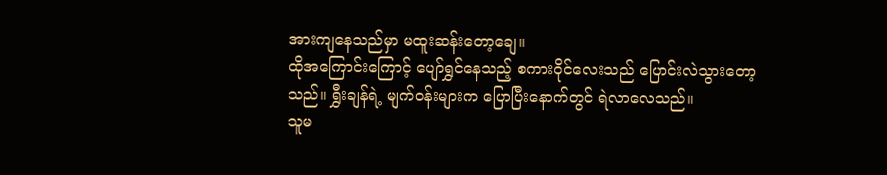အားကျနေသည်မှာ မထူးဆန်းတော့ချေ။
ထိုအကြောင်းကြောင့် ပျော်ရွှင်နေသည့် စကား၀ိုင်လေးသည် ပြောင်းလဲသွားတော့သည်။ ရွှီးချန်ရဲ့ မျက်၀န်းများက ပြောပြီးနောက်တွင် ရဲလာလေသည်။
သူမ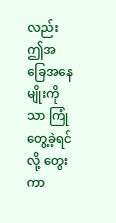လည်း ဤအခြေအနေမျိုးကိုသာ ကြုံတွေ့ခဲ့ရင်လို့ တွေးကာ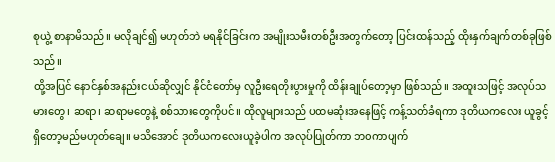စုယွဲ့ စာနာမိသည်။ မလိုချင်၍ မဟုတ်ဘဲ မရနိုင်ခြင်းက အမျိုးသမီးတစ်ဦးအတွက်တော့ ပြင်းထန်သည့် ထိုးနှက်ချက်တစ်ခုဖြစ်သည်။
ထို့အပြင် နောင်နှစ်အနည်းငယ်ဆိုလျှင် နိုင်ငံတော်မှ လူဦးရေတိုးပွားမှုကို ထိန်းချုပ်တော့မှာ ဖြစ်သည်။ အထူးသဖြင့် အလုပ်သမားတွေ၊ ဆရာ၊ ဆရာမတွေနဲ့ စစ်သားတွေကိုပင်။ ထိုလူများသည် ပထမဆုံးအနေဖြင့် ကန့်သတ်ခံရကာ ဒုတိယကလေး ယူခွင့်ရှိတော့မည်မဟုတ်ချေ။ မသိအောင် ဒုတိယကလေးယူခဲ့ပါက အလုပ်ပြုတ်ကာ ဘ၀ကာပျက်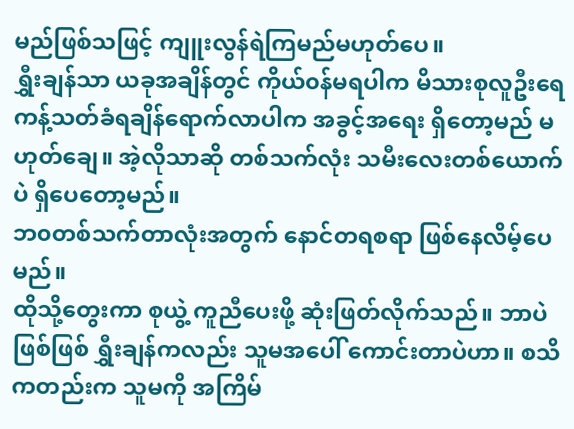မည်ဖြစ်သဖြင့် ကျူးလွန်ရဲကြမည်မဟုတ်ပေ။
ရွှီးချန်သာ ယခုအချိန်တွင် ကိုယ်၀န်မရပါက မိသားစုလူဦးရေ ကန့်သတ်ခံရချိန်ရောက်လာပါက အခွင့်အရေး ရှိတော့မည် မဟုတ်ချေ။ အဲ့လိုသာဆို တစ်သက်လုံး သမီးလေးတစ်ယောက်ပဲ ရှိပေတော့မည်။
ဘ၀တစ်သက်တာလုံးအတွက် နောင်တရစရာ ဖြစ်နေလိမ့်ပေမည်။
ထိုသို့တွေးကာ စုယွဲ့ ကူညီပေးဖို့ ဆုံးဖြတ်လိုက်သည်။ ဘာပဲဖြစ်ဖြစ် ရွှီးချန်ကလည်း သူမအပေါ် ကောင်းတာပဲဟာ။ စသိကတည်းက သူမကို အကြိမ်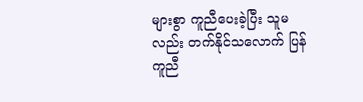များစွာ ကူညီပေးခဲ့ပြီး သူမလည်း တက်နိုင်သလောက် ပြန်ကူညီ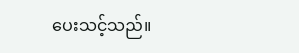ပေးသင့်သည်။